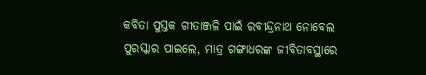କବିତା ପୁସ୍ତକ ଗୀତାଞ୍ଜଳି ପାଇଁ ରବୀନ୍ଦ୍ରନାଥ ନୋବେଲ ପୁରସ୍କାର ପାଇଲେ, ମାତ୍ର ଗଙ୍ଗାଧରଙ୍କ ଜୀବିତାବସ୍ଥାରେ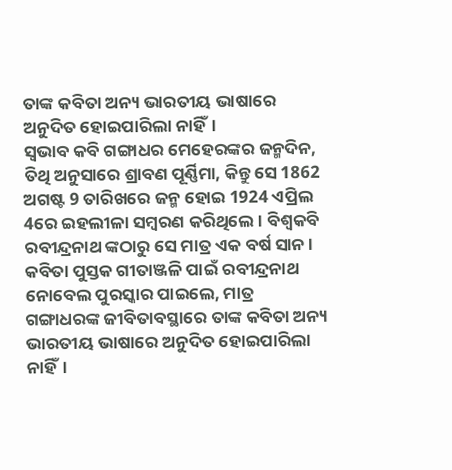ତାଙ୍କ କବିତା ଅନ୍ୟ ଭାରତୀୟ ଭାଷାରେ ଅନୁଦିତ ହୋଇପାରିଲା ନାହିଁ।
ସ୍ବଭାବ କବି ଗଙ୍ଗାଧର ମେହେରଙ୍କର ଜନ୍ମଦିନ, ତିଥି ଅନୁସାରେ ଶ୍ରାବଣ ପୂର୍ଣ୍ଣିମା, କିନ୍ତୁ ସେ 1862 ଅଗଷ୍ଟ 9 ତାରିଖରେ ଜନ୍ମ ହୋଇ 1924 ଏପ୍ରିଲ 4ରେ ଇହଲୀଳା ସମ୍ବରଣ କରିଥିଲେ । ବିଶ୍ବକବି ରବୀନ୍ଦ୍ରନାଥ ଙ୍କଠାରୁ ସେ ମାତ୍ର ଏକ ବର୍ଷ ସାନ ।
କବିତା ପୁସ୍ତକ ଗୀତାଞ୍ଜଳି ପାଇଁ ରବୀନ୍ଦ୍ରନାଥ ନୋବେଲ ପୁରସ୍କାର ପାଇଲେ, ମାତ୍ର ଗଙ୍ଗାଧରଙ୍କ ଜୀବିତାବସ୍ଥାରେ ତାଙ୍କ କବିତା ଅନ୍ୟ ଭାରତୀୟ ଭାଷାରେ ଅନୁଦିତ ହୋଇପାରିଲା ନାହିଁ।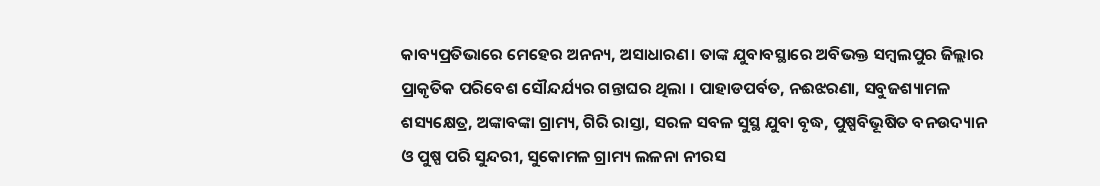କାବ୍ୟପ୍ରତିଭାରେ ମେହେର ଅନନ୍ୟ, ଅସାଧାରଣ। ତାଙ୍କ ଯୁବାବସ୍ଥାରେ ଅବିଭକ୍ତ ସମ୍ବଲପୁର ଜିଲ୍ଲାର ପ୍ରାକୃତିକ ପରିବେଶ ସୌନ୍ଦର୍ଯ୍ୟର ଗନ୍ତାଘର ଥିଲା । ପାହାଡପର୍ବତ, ନଈଝରଣା, ସବୁଜଶ୍ୟାମଳ ଶସ୍ୟକ୍ଷେତ୍ର, ଅଙ୍କାବଙ୍କା ଗ୍ରାମ୍ୟ, ଗିରି ରାସ୍ତା, ସରଳ ସବଳ ସୁସ୍ଥ ଯୁବା ବୃଦ୍ଧ, ପୁଷ୍ପବିଭୂଷିତ ବନଉଦ୍ୟାନ ଓ ପୁଷ୍ପ ପରି ସୁନ୍ଦରୀ, ସୁକୋମଳ ଗ୍ରାମ୍ୟ ଲଳନା ନୀରସ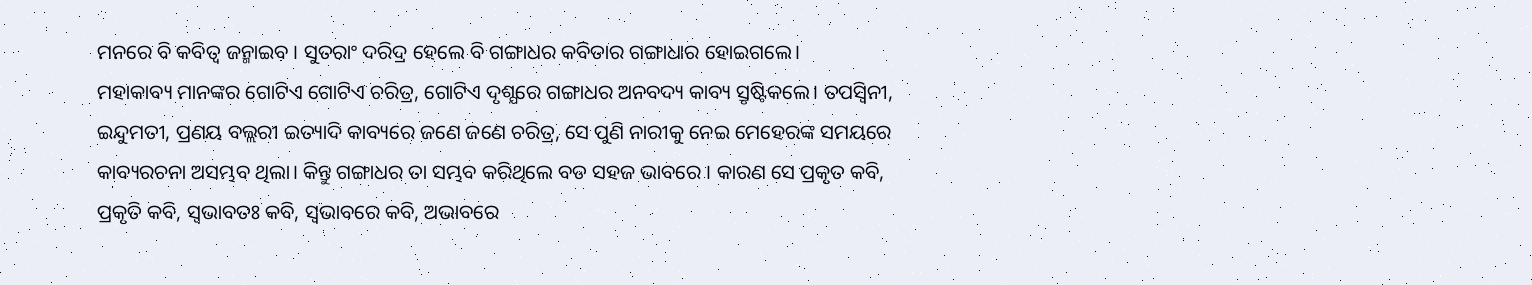ମନରେ ବି କବିତ୍ବ ଜନ୍ମାଇବ । ସୁତରାଂ ଦରିଦ୍ର ହେଲେ ବି ଗଙ୍ଗାଧର କବିତାର ଗଙ୍ଗାଧାର ହୋଇଗଲେ।
ମହାକାବ୍ୟ ମାନଙ୍କର ଗୋଟିଏ ଗୋଟିଏ ଚରିତ୍ର, ଗୋଟିଏ ଦୃଶ୍ଯରେ ଗଙ୍ଗାଧର ଅନବଦ୍ୟ କାବ୍ୟ ସ୍ରୃଷ୍ଟିକଲେ। ତପସ୍ବିନୀ, ଇନ୍ଦୁମତୀ, ପ୍ରଣୟ ବଲ୍ଲରୀ ଇତ୍ୟାଦି କାବ୍ୟରେ ଜଣେ ଜଣେ ଚରିତ୍ର, ସେ ପୁଣି ନାରୀକୁ ନେଇ ମେହେରଙ୍କ ସମୟରେ କାବ୍ୟରଚନା ଅସମ୍ଭବ ଥିଲା। କିନ୍ତୁ ଗଙ୍ଗାଧର ତା ସମ୍ଭବ କରିଥିଲେ ବଡ ସହଜ ଭାବରେ । କାରଣ ସେ ପ୍ରକୃତ କବି, ପ୍ରକୃତି କବି, ସ୍ବଭାବତଃ କବି, ସ୍ବଭାବରେ କବି, ଅଭାବରେ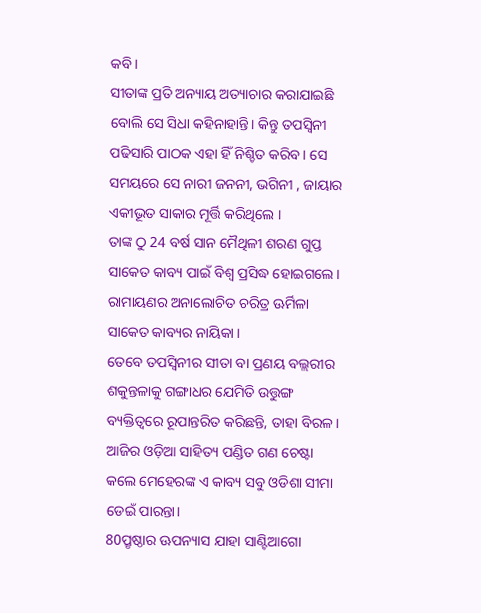କବି।
ସୀତାଙ୍କ ପ୍ରତି ଅନ୍ୟାୟ ଅତ୍ୟାଚାର କରାଯାଇଛି ବୋଲି ସେ ସିଧା କହିନାହାନ୍ତି। କିନ୍ତୁ ତପସ୍ବିନୀ ପଢିସାରି ପାଠକ ଏହା ହିଁ ନିଶ୍ଚିତ କରିବ। ସେ ସମୟରେ ସେ ନାରୀ ଜନନୀ, ଭଗିନୀ , ଜାୟାର ଏକୀଭୂତ ସାକାର ମୂର୍ତ୍ତି କରିଥିଲେ ।
ତାଙ୍କ ଠୁ 24 ବର୍ଷ ସାନ ମୈଥିଳୀ ଶରଣ ଗୁପ୍ତ ସାକେତ କାବ୍ୟ ପାଇଁ ବିଶ୍ବ ପ୍ରସିଦ୍ଧ ହୋଇଗଲେ। ରାମାୟଣର ଅନାଲୋଚିତ ଚରିତ୍ର ଊର୍ମିଳା ସାକେତ କାବ୍ୟର ନାୟିକା ।
ତେବେ ତପସ୍ବିନୀର ସୀତା ବା ପ୍ରଣୟ ବଲ୍ଲରୀର ଶକୁନ୍ତଳାକୁ ଗଙ୍ଗାଧର ଯେମିତି ଉତ୍ତୁଙ୍ଗ ବ୍ୟକ୍ତିତ୍ବରେ ରୂପାନ୍ତରିତ କରିଛନ୍ତି, ତାହା ବିରଳ।
ଆଜିର ଓଡ଼ିଆ ସାହିତ୍ୟ ପଣ୍ଡିତ ଗଣ ଚେଷ୍ଟା କଲେ ମେହେରଙ୍କ ଏ କାବ୍ୟ ସବୁ ଓଡିଶା ସୀମା ଡେଇଁ ପାରନ୍ତା।
80ପ୍ରୃଷ୍ଠାର ଊପନ୍ୟାସ ଯାହା ସାଣ୍ଟିଆଗୋ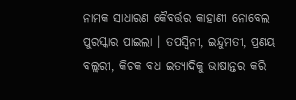ନାମକ ସାଧାରଣ କୈବର୍ତ୍ତର କାହାଣୀ ନୋବେଲ ପୁରସ୍କାର ପାଇଲା । ତପସ୍ବିନୀ, ଇନ୍ଦୁମତୀ, ପ୍ରଣୟ ବଲ୍ଲରୀ, କିଚକ ବଧ ଇତ୍ୟାଦିକୁ ଭାଷାନ୍ତର କରି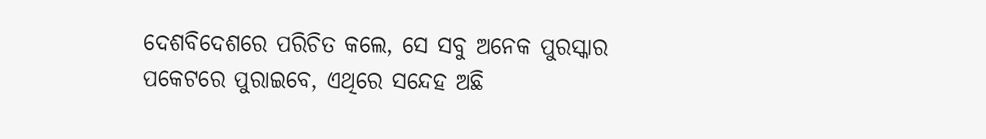ଦେଶବିଦେଶରେ ପରିଚିତ କଲେ, ସେ ସବୁ ଅନେକ ପୁରସ୍କାର ପକେଟରେ ପୁରାଇବେ, ଏଥିରେ ସନ୍ଦେହ ଅଛି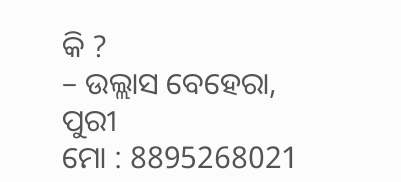କି ?
– ଉଲ୍ଲାସ ବେହେରା, ପୁରୀ
ମୋ : 8895268021